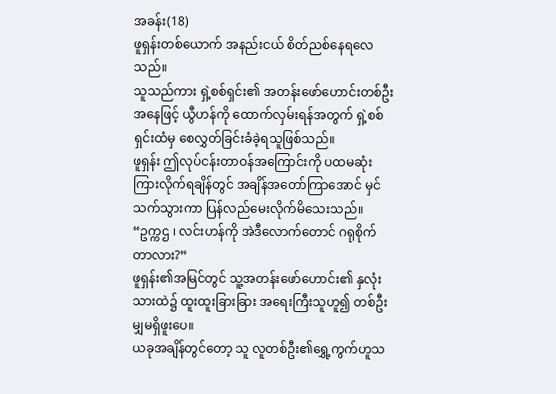အခန်း(18)
ဖူရှန်းတစ်ယောက် အနည်းငယ် စိတ်ညစ်နေရလေသည်။
သူသည်ကား ရှဲ့စစ်ရှင်း၏ အတန်းဖော်ဟောင်းတစ်ဦးအနေဖြင့် ယွီဟန်ကို ထောက်လှမ်းရန်အတွက် ရှဲ့စစ်ရှင်းထံမှ စေလွှတ်ခြင်းခံခဲ့ရသူဖြစ်သည်။
ဖူရှန်း ဤလုပ်ငန်းတာဝန်အကြောင်းကို ပထမဆုံး ကြားလိုက်ရချိန်တွင် အချိန်အတော်ကြာအောင် မှင်သက်သွားကာ ပြန်လည်မေးလိုက်မိသေးသည်။
“ဥက္ကဌ ၊ လင်းဟန်ကို အဲဒီလောက်တောင် ဂရုစိုက်တာလား?”
ဖူရှန်း၏အမြင်တွင် သူ့အတန်းဖော်ဟောင်း၏ နှလုံးသားထဲ၌ ထူးထူးခြားခြား အရေးကြီးသူဟူ၍ တစ်ဦးမျှမရှိဖူးပေ။
ယခုအချိန်တွင်တော့ သူ လူတစ်ဦး၏ရွှေ့ကွက်ဟူသ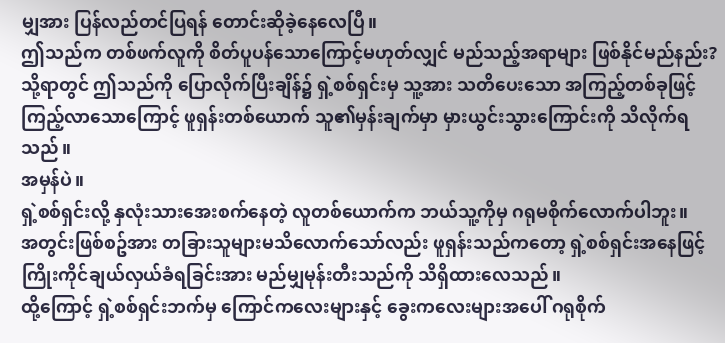မျှအား ပြန်လည်တင်ပြရန် တောင်းဆိုခဲ့နေလေပြီ။
ဤသည်က တစ်ဖက်လူကို စိတ်ပူပန်သောကြောင့်မဟုတ်လျှင် မည်သည့်အရာများ ဖြစ်နိုင်မည်နည်း?
သို့ရာတွင် ဤသည်ကို ပြောလိုက်ပြီးချိန်၌ ရှဲ့စစ်ရှင်းမှ သူ့အား သတိပေးသော အကြည့်တစ်ခုဖြင့် ကြည့်လာသောကြောင့် ဖူရှန်းတစ်ယောက် သူ၏မှန်းချက်မှာ မှားယွင်းသွားကြောင်းကို သိလိုက်ရသည်။
အမှန်ပဲ။
ရှဲ့စစ်ရှင်းလို့ နှလုံးသားအေးစက်နေတဲ့ လူတစ်ယောက်က ဘယ်သူ့ကိုမှ ဂရုမစိုက်လောက်ပါဘူး။
အတွင်းဖြစ်စဥ်အား တခြားသူများမသိလောက်သော်လည်း ဖူရှန်းသည်ကတော့ ရှဲ့စစ်ရှင်းအနေဖြင့် ကြိုးကိုင်ချယ်လှယ်ခံရခြင်းအား မည်မျှမုန်းတီးသည်ကို သိရှိထားလေသည်။
ထို့ကြောင့် ရှဲ့စစ်ရှင်းဘက်မှ ကြောင်ကလေးများနှင့် ခွေးကလေးများအပေါ် ဂရုစိုက်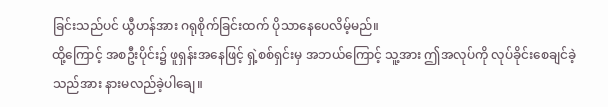ခြင်းသည်ပင် ယွီဟန်အား ဂရုစိုက်ခြင်းထက် ပိုသာနေပေလိမ့်မည်။
ထို့ကြောင့် အစဦးပိုင်း၌ ဖူရှန်းအနေဖြင့် ရှဲ့စစ်ရှင်းမှ အဘယ်ကြောင့် သူ့အား ဤအလုပ်ကို လုပ်ခိုင်းစေချင်ခဲ့သည်အား နားမလည်ခဲ့ပါချေ။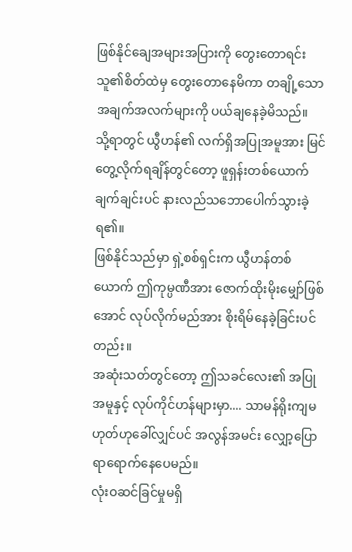ဖြစ်နိုင်ချေအများအပြားကို တွေးတောရင်း သူ၏စိတ်ထဲမှ တွေးတောနေမိကာ တချို့သော အချက်အလက်များကို ပယ်ချနေခဲ့မိသည်။
သို့ရာတွင် ယွီဟန်၏ လက်ရှိအပြုအမူအား မြင်တွေ့လိုက်ရချိန်တွင်တော့ ဖူရှန်းတစ်ယောက် ချက်ချင်းပင် နားလည်သဘောပေါက်သွားခဲ့ရ၏။
ဖြစ်နိုင်သည်မှာ ရှဲ့စစ်ရှင်းက ယွီဟန်တစ်ယောက် ဤကုမ္ပဏီအား ဇောက်ထိုးမိုးမျှော်ဖြစ်အောင် လုပ်လိုက်မည်အား စိုးရိမ်နေခဲ့ခြင်းပင်တည်း။
အဆုံးသတ်တွင်တော့ ဤသခင်လေး၏ အပြုအမူနှင့် လုပ်ကိုင်ဟန်များမှာ.... သာမန်ရိုးကျမဟုတ်ဟုခေါ်လျှင်ပင် အလွန်အမင်း လျှော့ပြောရာရောက်နေပေမည်။
လုံးဝဆင်ခြင်မှုမရှိ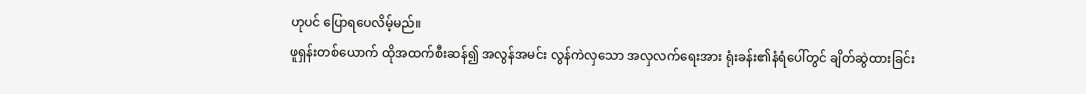ဟုပင် ပြောရပေလိမ့်မည်။
ဖူရှန်းတစ်ယောက် ထိုအထက်စီးဆန်၍ အလွန်အမင်း လွန်ကဲလှသော အလှလက်ရေးအား ရုံးခန်း၏နံရံပေါ်တွင် ချိတ်ဆွဲထားခြင်း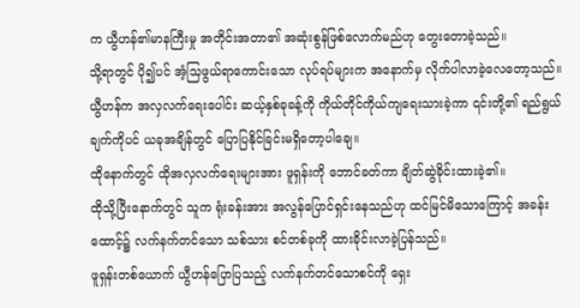က ယွီဟန်၏မာနကြီးမှု အတိုင်းအတာ၏ အဆုံးစွန်ဖြစ်လောက်မည်ဟု တွေးတောခဲ့သည်။
သို့ရာတွင် ပို၍ပင် အံ့သြဖွယ်ရာကောင်းသော လုပ်ရပ်များက အနောက်မှ လိုက်ပါလာခဲ့လေတော့သည်။
ယွီဟန်က အလှလက်ရေးပေါင်း ဆယ့်နှစ်ခုခန့်ကို ကိုယ်တိုင်ကိုယ်ကျရေးသားခဲ့ကာ ၎င်းတို့၏ ရည်ရွယ်ချက်ကိုပင် ယခုအချိန်တွင် ပြောပြနိုင်ခြင်းမရှိတော့ပါချေ။
ထိုနောက်တွင် ထိုအလှလက်ရေးများအား ဖူရှန်းကို ဘောင်ခတ်ကာ ချိတ်ဆွဲခိုင်းထားခဲ့၏။
ထိုသို့ပြီးနောက်တွင် သူက ရုံးခန်းအား အလွန်ပြောင်ရှင်းနေသည်ဟု ထင်မြင်မိသောကြောင့် အခန်းထောင့်၌ လက်နက်တင်သော သစ်သား စင်တစ်ခုကို ထားခိုင်းလာခဲ့ပြန်သည်။
ဖူရှန်းတစ်ယောက် ယွီဟန်ပြောပြသည့် လက်နက်တင်သောစင်ကို ရှေး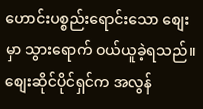ဟောင်းပစ္စည်းရောင်းသော စျေးမှာ သွားရောက် ဝယ်ယူခဲ့ရသည်။
စျေးဆိုင်ပိုင်ရှင်က အလွန်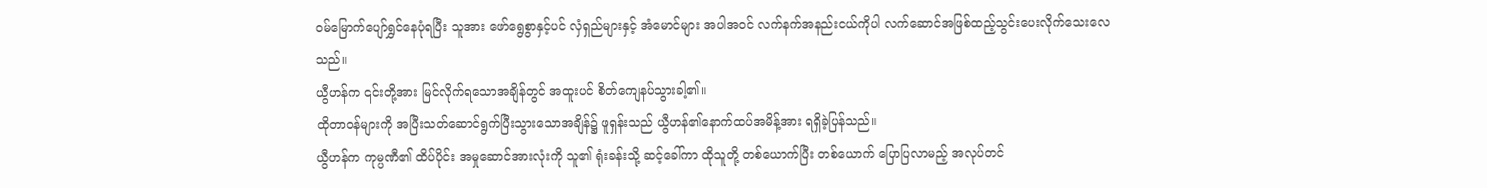ဝမ်မြောက်ပျော်ရွှင်နေပုံရပြီး သူအား ဖော်ရွေစွာနှင့်ပင် လှံရှည်များနှင့် အံမောင်များ အပါအဝင် လက်နက်အနည်းငယ်ကိုပါ လက်ဆောင်အဖြစ်ထည့်သွင်းပေးလိုက်သေးလေသည်။
ယွီဟန်က ၎င်းတို့အား မြင်လိုက်ရသောအချိန်တွင် အထူးပင် စိတ်ကျေနပ်သွားခါ့၏။
ထိုတာဝန်များကို အပြီးသတ်ဆောင်ရွက်ပြီးသွားသောအချိန်၌ ဖူရှန်းသည် ယွီဟန်၏နောက်ထပ်အမိန့်အား ရရှိခဲ့ပြန်သည်။
ယွီဟန်က ကုမ္ပဏီ၏ ထိပ်ပိုင်း အမှုဆောင်အားလုံးကို သူ၏ ရုံးခန်းသို့ ဆင့်ခေါ်ကာ ထိုသူတို့ တစ်ယောက်ပြီး တစ်ယောက် ပြောပြလာမည့် အလုပ်တင်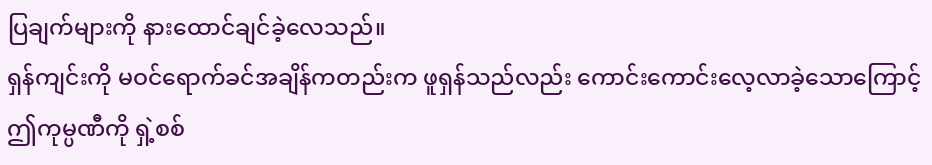ပြချက်များကို နားထောင်ချင်ခဲ့လေသည်။
ရှန်ကျင်းကို မဝင်ရောက်ခင်အချိန်ကတည်းက ဖူရှန်သည်လည်း ကောင်းကောင်းလေ့လာခဲ့သောကြောင့် ဤကုမ္ပဏီကို ရှဲ့စစ်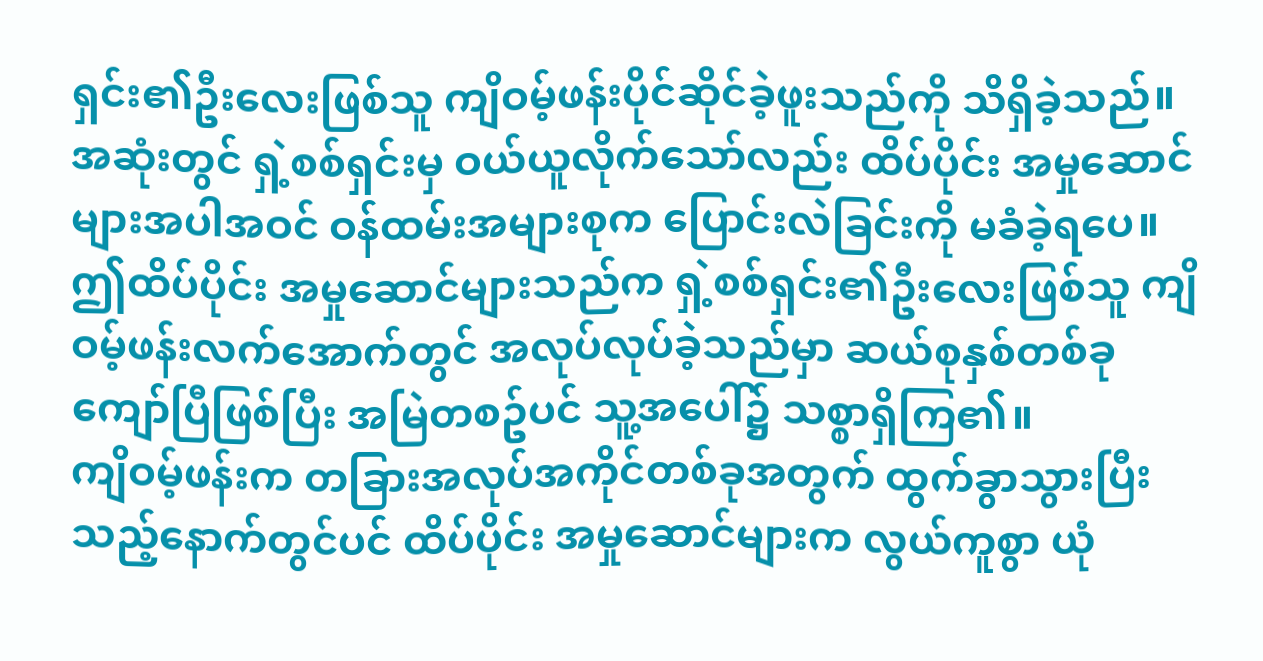ရှင်း၏ဦးလေးဖြစ်သူ ကျိဝမ့်ဖန်းပိုင်ဆိုင်ခဲ့ဖူးသည်ကို သိရှိခဲ့သည်။
အဆုံးတွင် ရှဲ့စစ်ရှင်းမှ ဝယ်ယူလိုက်သော်လည်း ထိပ်ပိုင်း အမှုဆောင်များအပါအဝင် ဝန်ထမ်းအများစုက ပြောင်းလဲခြင်းကို မခံခဲ့ရပေ။
ဤထိပ်ပိုင်း အမှုဆောင်များသည်က ရှဲ့စစ်ရှင်း၏ဦးလေးဖြစ်သူ ကျိဝမ့်ဖန်းလက်အောက်တွင် အလုပ်လုပ်ခဲ့သည်မှာ ဆယ်စုနှစ်တစ်ခုကျော်ပြီဖြစ်ပြီး အမြဲတစဥ်ပင် သူ့အပေါ်၌ သစ္စာရှိကြ၏။
ကျိဝမ့်ဖန်းက တခြားအလုပ်အကိုင်တစ်ခုအတွက် ထွက်ခွာသွားပြီးသည့်နောက်တွင်ပင် ထိပ်ပိုင်း အမှုဆောင်များက လွယ်ကူစွာ ယုံ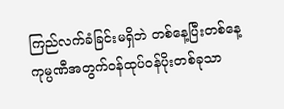ကြည်လက်ခံခြင်းမရှိဘဲ တစ်နေ့ပြီးတစ်နေ့ ကုမ္ပဏီအတွက်ဝန်ထုပ်ဝန်ပိုးတစ်ခုသာ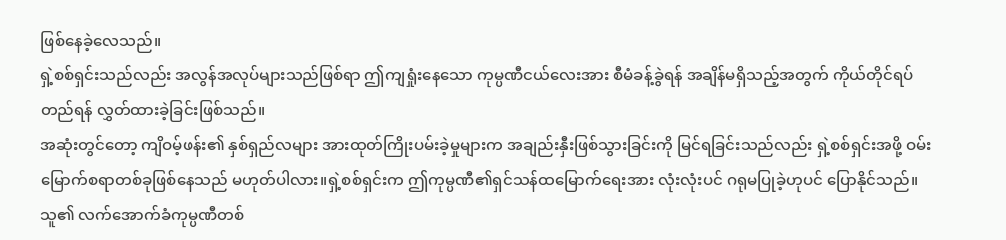ဖြစ်နေခဲ့လေသည်။
ရှဲ့စစ်ရှင်းသည်လည်း အလွန်အလုပ်များသည်ဖြစ်ရာ ဤကျရှုံးနေသော ကုမ္ပဏီငယ်လေးအား စီမံခန့်ခွဲရန် အချိန်မရှိသည့်အတွက် ကိုယ်တိုင်ရပ်တည်ရန် လွှတ်ထားခဲ့ခြင်းဖြစ်သည်။
အဆုံးတွင်တော့ ကျိဝမ့်ဖန်း၏ နှစ်ရှည်လများ အားထုတ်ကြိုးပမ်းခဲ့မှုများက အချည်းနှီးဖြစ်သွားခြင်းကို မြင်ရခြင်းသည်လည်း ရှဲ့စစ်ရှင်းအဖို့ ဝမ်းမြောက်စရာတစ်ခုဖြစ်နေသည် မဟုတ်ပါလား။ရှဲ့စစ်ရှင်းက ဤကုမ္ပဏီ၏ရှင်သန်ထမြောက်ရေးအား လုံးလုံးပင် ဂရုမပြုခဲ့ဟုပင် ပြောနိုင်သည်။
သူ၏ လက်အောက်ခံကုမ္ပဏီတစ်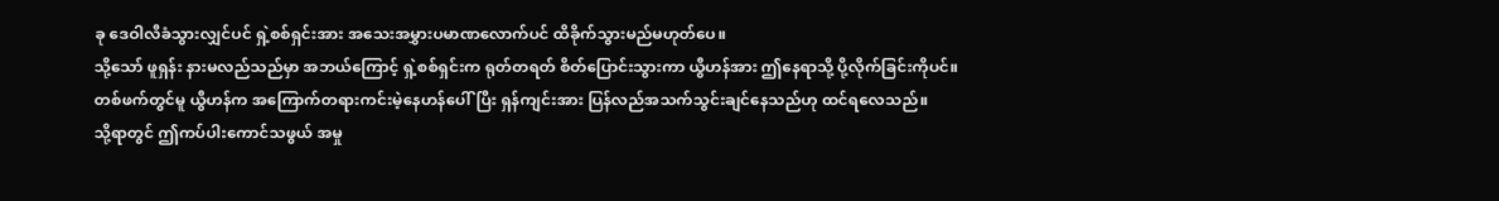ခု ဒေဝါလီခံသွားလျှင်ပင် ရှဲ့စစ်ရှင်းအား အသေးအမွှားပမာဏလောက်ပင် ထိခိုက်သွားမည်မဟုတ်ပေ။
သို့သော် ဖူရှန်း နားမလည်သည်မှာ အဘယ်ကြောင့် ရှဲ့စစ်ရှင်းက ရုတ်တရတ် စိတ်ပြောင်းသွားကာ ယွီဟန်အား ဤနေရာသို့ ပို့လိုက်ခြင်းကိုပင်။
တစ်ဖက်တွင်မူ ယွီဟန်က အကြောက်တရားကင်းမဲ့နေဟန်ပေါ်ပြီး ရှန်ကျင်းအား ပြန်လည်အသက်သွင်းချင်နေသည်ဟု ထင်ရလေသည်။
သို့ရာတွင် ဤကပ်ပါးကောင်သဖွယ် အမှု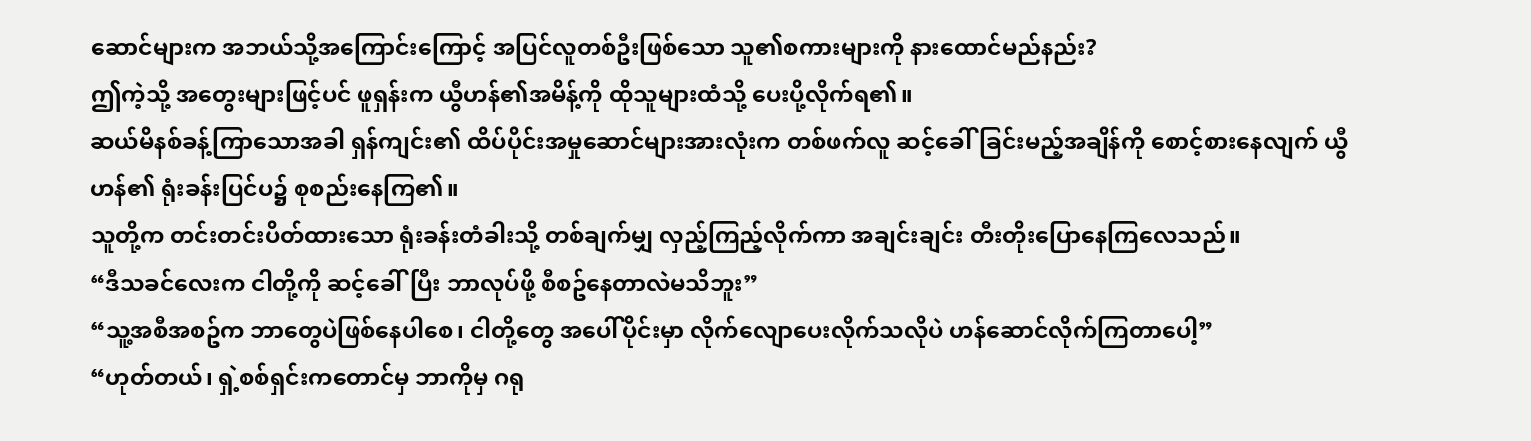ဆောင်များက အဘယ်သို့အကြောင်းကြောင့် အပြင်လူတစ်ဦးဖြစ်သော သူ၏စကားများကို နားထောင်မည်နည်း?
ဤကဲ့သို့ အတွေးများဖြင့်ပင် ဖူရှန်းက ယွီဟန်၏အမိန့်ကို ထိုသူများထံသို့ ပေးပို့လိုက်ရ၏။
ဆယ်မိနစ်ခန့်ကြာသောအခါ ရှန်ကျင်း၏ ထိပ်ပိုင်းအမှုဆောင်များအားလုံးက တစ်ဖက်လူ ဆင့်ခေါ်ခြင်းမည့်အချိန်ကို စောင့်စားနေလျက် ယွီဟန်၏ ရုံးခန်းပြင်ပ၌ စုစည်းနေကြ၏။
သူတို့က တင်းတင်းပိတ်ထားသော ရုံးခန်းတံခါးသို့ တစ်ချက်မျှ လှည့်ကြည့်လိုက်ကာ အချင်းချင်း တီးတိုးပြောနေကြလေသည်။
“ဒီသခင်လေးက ငါတို့ကို ဆင့်ခေါ်ပြီး ဘာလုပ်ဖို့ စီစဥ်နေတာလဲမသိဘူး”
“သူ့အစီအစဥ်က ဘာတွေပဲဖြစ်နေပါစေ၊ ငါတို့တွေ အပေါ်ပိုင်းမှာ လိုက်လျောပေးလိုက်သလိုပဲ ဟန်ဆောင်လိုက်ကြတာပေါ့”
“ဟုတ်တယ်၊ ရှဲ့စစ်ရှင်းကတောင်မှ ဘာကိုမှ ဂရု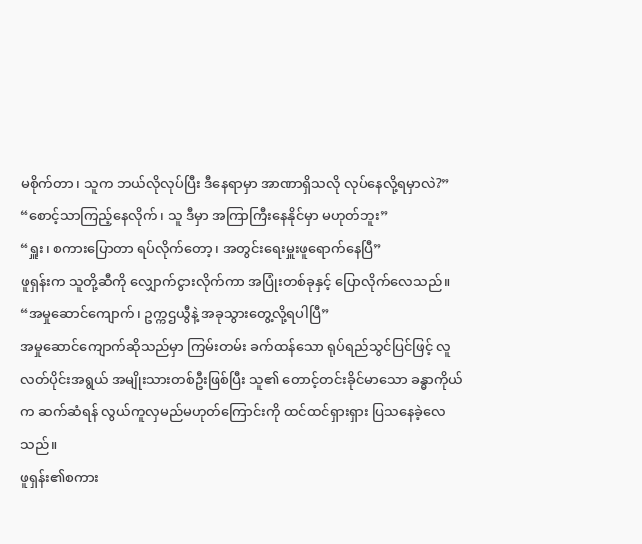မစိုက်တာ၊ သူက ဘယ်လိုလုပ်ပြီး ဒီနေရာမှာ အာဏာရှိသလို လုပ်နေလို့ရမှာလဲ?”
“စောင့်သာကြည့်နေလိုက်၊ သူ ဒီမှာ အကြာကြီးနေနိုင်မှာ မဟုတ်ဘူး”
“ရှူး၊ စကားပြောတာ ရပ်လိုက်တော့၊ အတွင်းရေးမှူးဖူရောက်နေပြီ”
ဖူရှန်းက သူတို့ဆီကို လျှောက်ငွားလိုက်ကာ အပြုံးတစ်ခုနှင့် ပြောလိုက်လေသည်။
“အမှုဆောင်ကျောက်၊ ဥက္ကဌယွီနဲ့ အခုသွားတွေ့လို့ရပါပြီ”
အမှုဆောင်ကျောက်ဆိုသည်မှာ ကြမ်းတမ်း ခက်ထန်သော ရုပ်ရည်သွင်ပြင်ဖြင့် လူလတ်ပိုင်းအရွယ် အမျိုးသားတစ်ဦးဖြစ်ပြီး သူ၏ တောင့်တင်းခိုင်မာသော ခန္ဓာကိုယ်က ဆက်ဆံရန် လွယ်ကူလှမည်မဟုတ်ကြောင်းကို ထင်ထင်ရှားရှား ပြသနေခဲ့လေသည်။
ဖူရှန်း၏စကား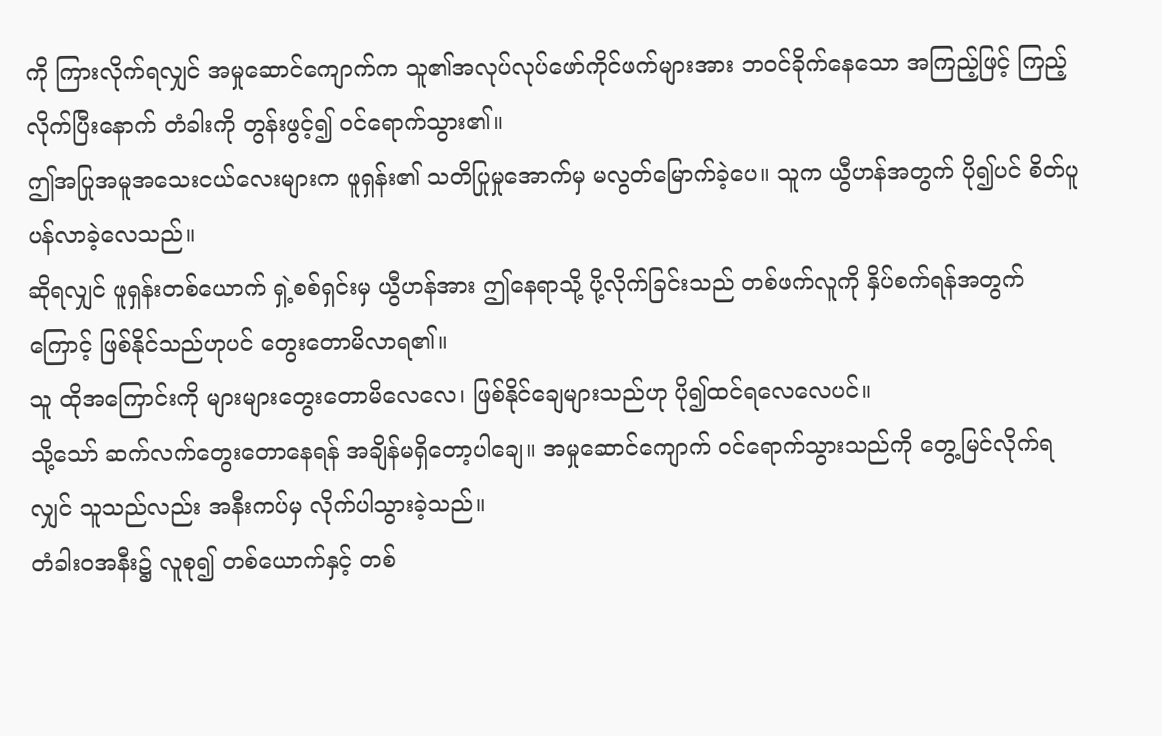ကို ကြားလိုက်ရလျှင် အမှုဆောင်ကျောက်က သူ၏အလုပ်လုပ်ဖော်ကိုင်ဖက်များအား ဘဝင်ခိုက်နေသော အကြည့်ဖြင့် ကြည့်လိုက်ပြီးနောက် တံခါးကို တွန်းဖွင့်၍ ဝင်ရောက်သွား၏။
ဤအပြုအမူအသေးငယ်လေးများက ဖူရှန်း၏ သတိပြုမှုအောက်မှ မလွတ်မြောက်ခဲ့ပေ။ သူက ယွီဟန်အတွက် ပို၍ပင် စိတ်ပူပန်လာခဲ့လေသည်။
ဆိုရလျှင် ဖူရှန်းတစ်ယောက် ရှဲ့စစ်ရှင်းမှ ယွီဟန်အား ဤနေရာသို့ ပို့လိုက်ခြင်းသည် တစ်ဖက်လူကို နှိပ်စက်ရန်အတွက်ကြောင့် ဖြစ်နိုင်သည်ဟုပင် တွေးတောမိလာရ၏။
သူ ထိုအကြောင်းကို များများတွေးတောမိလေလေ၊ ဖြစ်နိုင်ချေများသည်ဟု ပို၍ထင်ရလေလေပင်။
သို့သော် ဆက်လက်တွေးတောနေရန် အချိန်မရှိတော့ပါချေ။ အမှုဆောင်ကျောက် ဝင်ရောက်သွားသည်ကို တွေ့မြင်လိုက်ရလျှင် သူသည်လည်း အနီးကပ်မှ လိုက်ပါသွားခဲ့သည်။
တံခါးဝအနီး၌ လူစု၍ တစ်ယောက်နှင့် တစ်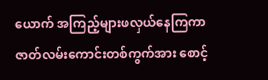ယောက် အကြည့်များဖလှယ်နေကြကာ ဇာတ်လမ်းကောင်းတစ်ကွက်အား စောင့်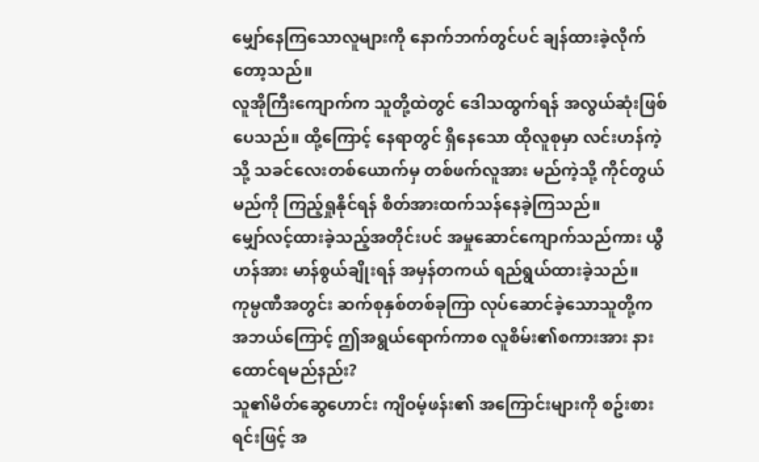မျှော်နေကြသောလူများကို နောက်ဘက်တွင်ပင် ချန်ထားခဲ့လိုက်တော့သည်။
လူအိုကြီးကျောက်က သူတို့ထဲတွင် ဒေါသထွက်ရန် အလွယ်ဆုံးဖြစ်ပေသည်။ ထို့ကြောင့် နေရာတွင် ရှိနေသော ထိုလူစုမှာ လင်းဟန်ကဲ့သို့ သခင်လေးတစ်ယောက်မှ တစ်ဖက်လူအား မည်ကဲ့သို့ ကိုင်တွယ်မည်ကို ကြည့်ရှုနိုင်ရန် စိတ်အားထက်သန်နေခဲ့ကြသည်။
မျှော်လင့်ထားခဲ့သည့်အတိုင်းပင် အမှုဆောင်ကျောက်သည်ကား ယွီဟန်အား မာန်စွယ်ချိုးရန် အမှန်တကယ် ရည်ရွယ်ထားခဲ့သည်။ ကုမ္ပဏီအတွင်း ဆက်စုနှစ်တစ်ခုကြာ လုပ်ဆောင်ခဲ့သောသူတို့က အဘယ်ကြောင့် ဤအရွယ်ရောက်ကာစ လူစိမ်း၏စကားအား နားထောင်ရမည်နည်း?
သူ၏မိတ်ဆွေဟောင်း ကျိဝမ့်ဖန်း၏ အကြောင်းများကို စဥ်းစားရင်းဖြင့် အ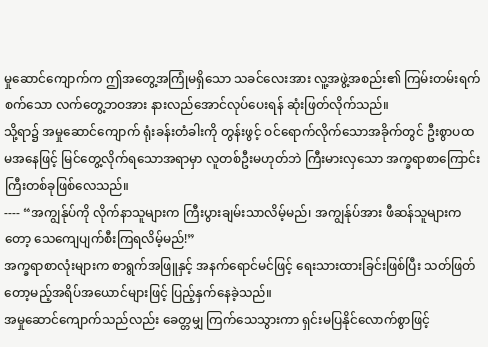မှုဆောင်ကျောက်က ဤအတွေ့အကြုံမရှိသော သခင်လေးအား လူ့အဖွဲ့အစည်း၏ ကြမ်းတမ်းရက်စက်သော လက်တွေ့ဘဝအား နားလည်အောင်လုပ်ပေးရန် ဆုံးဖြတ်လိုက်သည်။
သို့ရာ၌ အမှုဆောင်ကျောက် ရုံးခန်းတံခါးကို တွန်းဖွင့် ဝင်ရောက်လိုက်သောအခိုက်တွင် ဦးစွာပထမအနေဖြင့် မြင်တွေ့လိုက်ရသောအရာမှာ လူတစ်ဦးမဟုတ်ဘဲ ကြီးမားလှသော အက္ခရာစာကြောင်းကြီးတစ်ခုဖြစ်လေသည်။
---- “အကျွန်ုပ်ကို လိုက်နာသူများက ကြီးပွားချမ်းသာလိမ့်မည်၊ အကျွန်ုပ်အား ဖီဆန်သူများကတော့ သေကျေပျက်စီးကြရလိမ့်မည်!”
အက္ခရာစာလုံးများက စာရွက်အဖြူနှင့် အနက်ရောင်မင်ဖြင့် ရေးသားထားခြင်းဖြစ်ပြီး သတ်ဖြတ်တော့မည့်အရိပ်အယောင်များဖြင့် ပြည့်နှက်နေခဲ့သည်။
အမှုဆောင်ကျောက်သည်လည်း ခေတ္တမျှ ကြက်သေသွားကာ ရှင်းမပြနိုင်လောက်စွာဖြင့်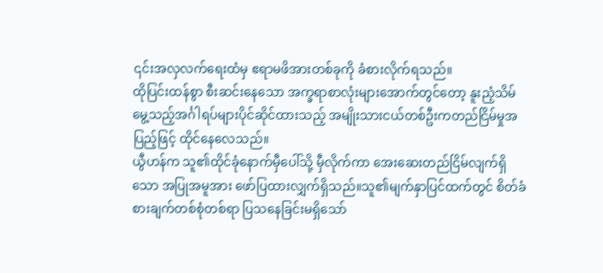၎င်းအလှလက်ရေးထံမှ ဧရာမဖိအားတစ်ခုကို ခံစားလိုက်ရသည်။
ထိုပြင်းထန်စွာ စီးဆင်းနေသော အက္ခရာစာလုံးများအောက်တွင်တော့ နူးညံ့သိမ်မွေ့သည့်အင်္ဂါရပ်များပိုင်ဆိုင်ထားသည့် အမျိုးသားငယ်တစ်ဦးကတည်ငြိမ်မှုအပြည့်ဖြင့် ထိုင်နေလေသည်။
ယွီဟန်က သူ၏ထိုင်ခုံနောက်မှီပေါ်သို့ မှီလိုက်ကာ အေးဆေးတည်ငြိမ်လျက်ရှိသော အပြုအမူအား ဖော်ပြထားလျှက်ရှိသည်။သူ၏မျက်နှာပြင်ထက်တွင် စိတ်ခံစားချက်တစ်စုံတစ်ရာ ပြသနေခြင်းမရှိသော်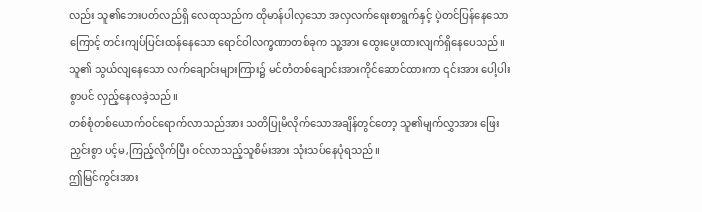လည်း သူ၏ဘေးပတ်လည်ရှိ လေထုသည်က ထိုမာန်ပါလှသော အလှလက်ရေးစာရွက်နှင့် ပဲ့တင်ပြန်နေသောကြောင့် တင်းကျပ်ပြင်းထန်နေသော ရောင်ဝါလက္ခဏာတစ်ခုက သူ့အား ထွေးပွေးထားလျက်ရှိနေပေသည်။
သူ၏ သွယ်လျနေသော လက်ချောင်းများကြား၌ မင်တံတစ်ချောင်းအားကိုင်ဆောင်ထားကာ ၎င်းအား ပေါ့ပါးစွာပင် လှည့်နေလခဲ့သည်။
တစ်စုံတစ်ယောက်ဝင်ရောက်လာသည်အား သတိပြုမိလိုက်သောအချိန်တွင်တော့ သူ၏မျက်လွှာအား ဖြေးညှင်းစွာ ပင့်မ,ကြည့်လိုက်ပြီး ဝင်လာသည့်သူစိမ်းအား သုံးသပ်နေပုံရသည်။
ဤမြင်ကွင်းအား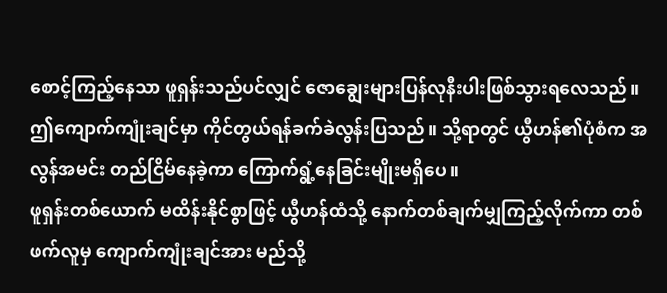စောင့်ကြည့်နေသာ ဖူရှန်းသည်ပင်လျှင် ဇောချွေးများပြန်လုနီးပါးဖြစ်သွားရလေသည်။
ဤကျောက်ကျုံးချင်မှာ ကိုင်တွယ်ရန်ခက်ခဲလွန်းပြသည်။ သို့ရာတွင် ယွီဟန်၏ပုံစံက အလွန်အမင်း တည်ငြိမ်နေခဲ့ကာ ကြောက်ရွံ့နေခြင်းမျိုးမရှိပေ။
ဖူရှန်းတစ်ယောက် မထိန်းနိုင်စွာဖြင့် ယွီဟန်ထံသို့ နောက်တစ်ချက်မျှကြည့်လိုက်ကာ တစ်ဖက်လူမှ ကျောက်ကျုံးချင်အား မည်သို့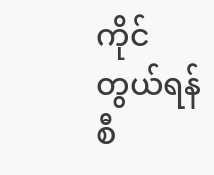ကိုင်တွယ်ရန် စီ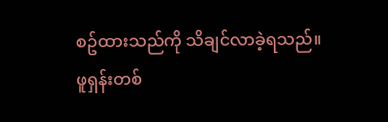စဥ်ထားသည်ကို သိချင်လာခဲ့ရသည်။
ဖူရှန်းတစ်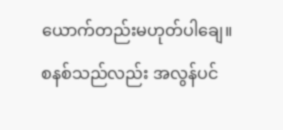ယောက်တည်းမဟုတ်ပါချေ။
စနစ်သည်လည်း အလွန်ပင်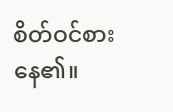စိတ်ဝင်စားနေ၏။